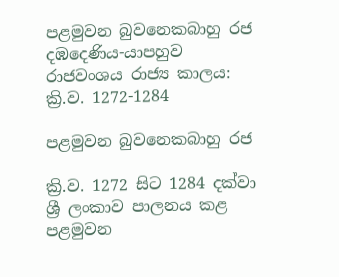පළමුවන බුවනෙකබාහු රජ
දඹදෙණිය-යාපහුව රාජවංශය රාජ්‍ය කාලය: ක්‍රි.ව. 1272-1284

පළමුවන බුවනෙකබාහු රජ

ක්‍රි.ව. 1272 සිට 1284 දක්වා ශ්‍රී ලංකාව පාලනය කළ පළමුවන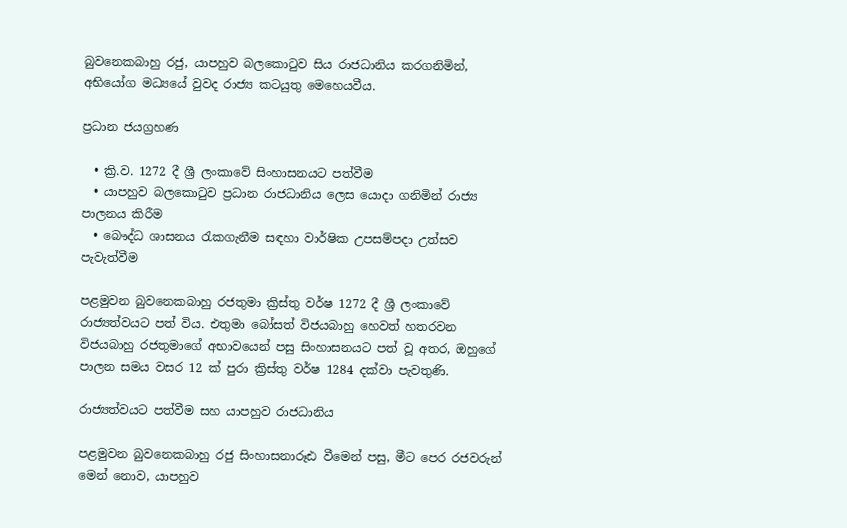බුවනෙකබාහු රජු, යාපහුව බලකොටුව සිය රාජධානිය කරගනිමින්, අභියෝග මධ්‍යයේ වුවද රාජ්‍ය කටයුතු මෙහෙයවීය.

ප්‍රධාන ජයග්‍රහණ

  • ක්‍රි.ව. 1272 දී ශ්‍රී ලංකාවේ සිංහාසනයට පත්වීම
  • යාපහුව බලකොටුව ප්‍රධාන රාජධානිය ලෙස යොදා ගනිමින් රාජ්‍ය පාලනය කිරීම
  • බෞද්ධ ශාසනය රැකගැනීම සඳහා වාර්ෂික උපසම්පදා උත්සව පැවැත්වීම

පළමුවන බුවනෙකබාහු රජතුමා ක්‍රිස්තු වර්ෂ 1272 දී ශ්‍රී ලංකාවේ රාජ්‍යත්වයට පත් විය. එතුමා බෝසත් විජයබාහු හෙවත් හතරවන විජයබාහු රජතුමාගේ අභාවයෙන් පසු සිංහාසනයට පත් වූ අතර, ඔහුගේ පාලන සමය වසර 12 ක් පුරා ක්‍රිස්තු වර්ෂ 1284 දක්වා පැවතුණි.

රාජ්‍යත්වයට පත්වීම සහ යාපහුව රාජධානිය

පළමුවන බුවනෙකබාහු රජු සිංහාසනාරූඪ වීමෙන් පසු, මීට පෙර රජවරුන් මෙන් නොව, යාපහුව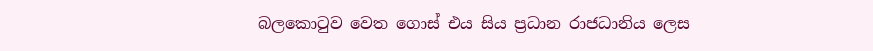බලකොටුව වෙත ගොස් එය සිය ප්‍රධාන රාජධානිය ලෙස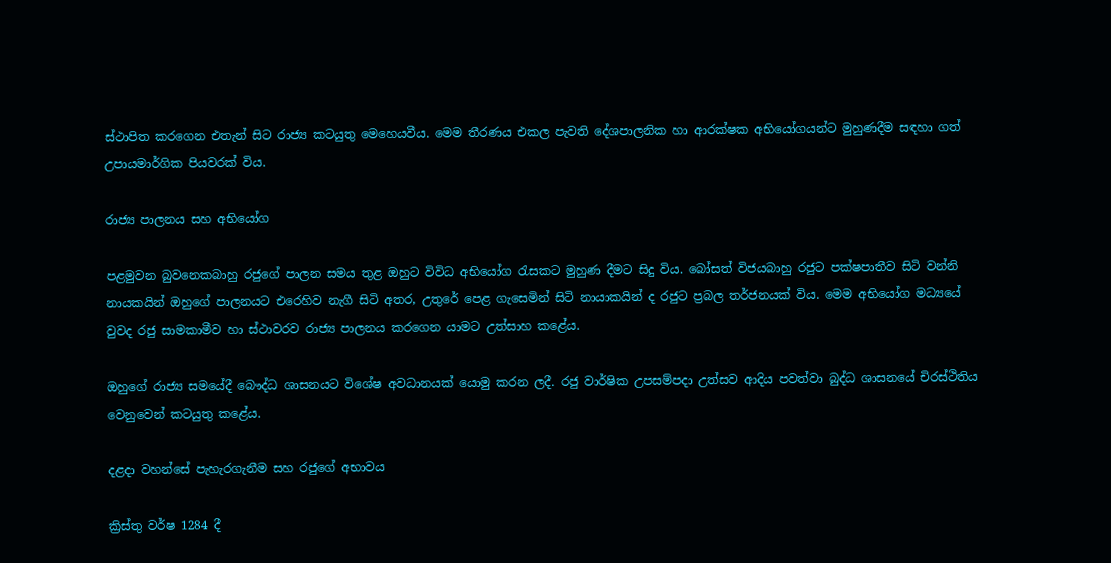ස්ථාපිත කරගෙන එතැන් සිට රාජ්‍ය කටයුතු මෙහෙයවීය. මෙම තීරණය එකල පැවති දේශපාලනික හා ආරක්ෂක අභියෝගයන්ට මුහුණදීම සඳහා ගත් උපායමාර්ගික පියවරක් විය.

රාජ්‍ය පාලනය සහ අභියෝග

පළමුවන බුවනෙකබාහු රජුගේ පාලන සමය තුළ ඔහුට විවිධ අභියෝග රැසකට මුහුණ දීමට සිදු විය. බෝසත් විජයබාහු රජුට පක්ෂපාතීව සිටි වන්නි නායකයින් ඔහුගේ පාලනයට එරෙහිව නැගී සිටි අතර, උතුරේ පෙළ ගැසෙමින් සිටි නායාකයින් ද රජුට ප්‍රබල තර්ජනයක් විය. මෙම අභියෝග මධ්‍යයේ වුවද රජු සාමකාමීව හා ස්ථාවරව රාජ්‍ය පාලනය කරගෙන යාමට උත්සාහ කළේය.

ඔහුගේ රාජ්‍ය සමයේදී බෞද්ධ ශාසනයට විශේෂ අවධානයක් යොමු කරන ලදී. රජු වාර්ෂික උපසම්පදා උත්සව ආදිය පවත්වා බුද්ධ ශාසනයේ චිරස්ථිතිය වෙනුවෙන් කටයුතු කළේය.

දළදා වහන්සේ පැහැරගැනීම සහ රජුගේ අභාවය

ක්‍රිස්තු වර්ෂ 1284 දී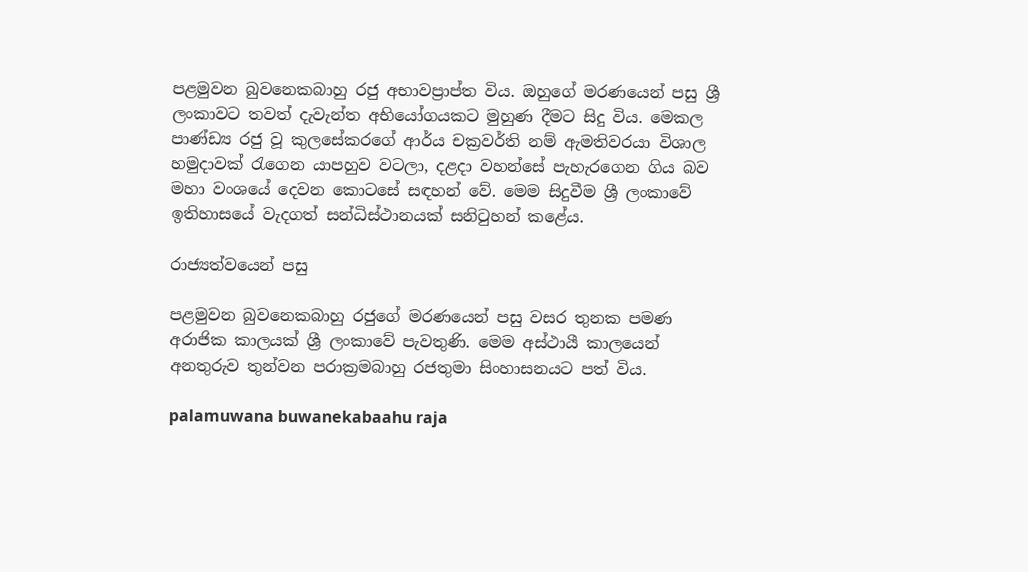පළමුවන බුවනෙකබාහු රජු අභාවප්‍රාප්ත විය. ඔහුගේ මරණයෙන් පසු ශ්‍රී ලංකාවට තවත් දැවැන්ත අභියෝගයකට මුහුණ දීමට සිදු විය. මෙකල පාණ්ඩ්‍ය රජු වූ කුලසේකරගේ ආර්ය චක්‍රවර්ති නම් ඇමතිවරයා විශාල හමුදාවක් රැගෙන යාපහුව වටලා, දළදා වහන්සේ පැහැරගෙන ගිය බව මහා වංශයේ දෙවන කොටසේ සඳහන් වේ. මෙම සිදුවීම ශ්‍රී ලංකාවේ ඉතිහාසයේ වැදගත් සන්ධිස්ථානයක් සනිටුහන් කළේය.

රාජ්‍යත්වයෙන් පසු

පළමුවන බුවනෙකබාහු රජුගේ මරණයෙන් පසු වසර තුනක පමණ අරාජික කාලයක් ශ්‍රී ලංකාවේ පැවතුණි. මෙම අස්ථායී කාලයෙන් අනතුරුව තුන්වන පරාක්‍රමබාහු රජතුමා සිංහාසනයට පත් විය.

palamuwana buwanekabaahu raja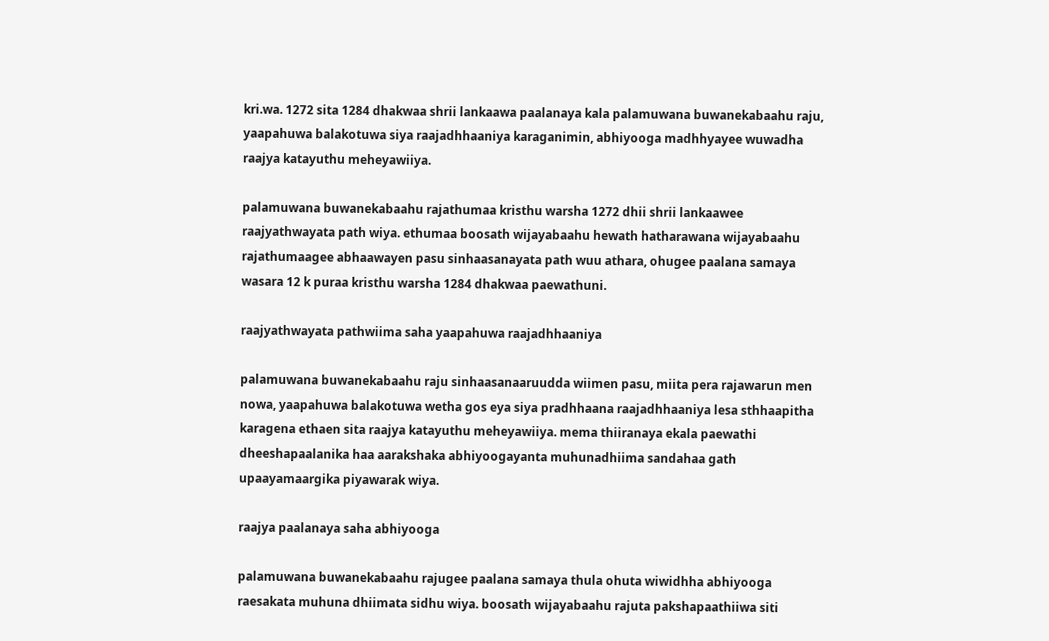kri.wa. 1272 sita 1284 dhakwaa shrii lankaawa paalanaya kala palamuwana buwanekabaahu raju, yaapahuwa balakotuwa siya raajadhhaaniya karaganimin, abhiyooga madhhyayee wuwadha raajya katayuthu meheyawiiya.

palamuwana buwanekabaahu rajathumaa kristhu warsha 1272 dhii shrii lankaawee raajyathwayata path wiya. ethumaa boosath wijayabaahu hewath hatharawana wijayabaahu rajathumaagee abhaawayen pasu sinhaasanayata path wuu athara, ohugee paalana samaya wasara 12 k puraa kristhu warsha 1284 dhakwaa paewathuni.

raajyathwayata pathwiima saha yaapahuwa raajadhhaaniya

palamuwana buwanekabaahu raju sinhaasanaaruudda wiimen pasu, miita pera rajawarun men nowa, yaapahuwa balakotuwa wetha gos eya siya pradhhaana raajadhhaaniya lesa sthhaapitha karagena ethaen sita raajya katayuthu meheyawiiya. mema thiiranaya ekala paewathi dheeshapaalanika haa aarakshaka abhiyoogayanta muhunadhiima sandahaa gath upaayamaargika piyawarak wiya.

raajya paalanaya saha abhiyooga

palamuwana buwanekabaahu rajugee paalana samaya thula ohuta wiwidhha abhiyooga raesakata muhuna dhiimata sidhu wiya. boosath wijayabaahu rajuta pakshapaathiiwa siti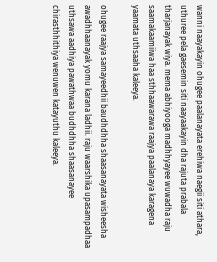wanni naayakayin ohugee paalanayata erehiwa naegii siti athara, uthuree pela gaesemin siti naayaakayin dha rajuta prabala tharjanayak wiya. mema abhiyooga madhhyayee wuwadha raju saamakaamiiwa haa sthhaawarawa raajya paalanaya karagena yaamata uthsaaha kaleeya.

ohugee raajya samayeedhii baudhdhha shaasanayata wisheesha awadhhaanayak yomu karana ladhii. raju waarshika upasampadhaa uthsawa aadhiya pawathwaa budhdhha shaasanayee chirasthhithiya wenuwen katayuthu kaleeya.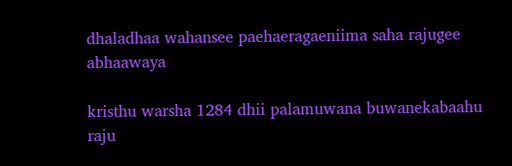dhaladhaa wahansee paehaeragaeniima saha rajugee abhaawaya

kristhu warsha 1284 dhii palamuwana buwanekabaahu raju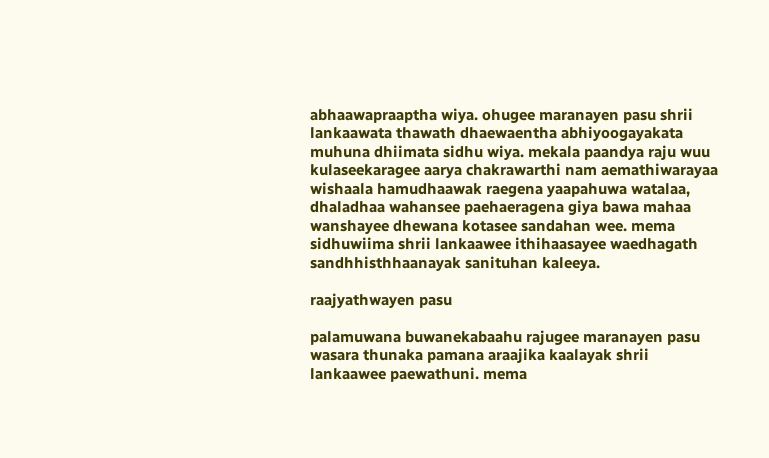abhaawapraaptha wiya. ohugee maranayen pasu shrii lankaawata thawath dhaewaentha abhiyoogayakata muhuna dhiimata sidhu wiya. mekala paandya raju wuu kulaseekaragee aarya chakrawarthi nam aemathiwarayaa wishaala hamudhaawak raegena yaapahuwa watalaa, dhaladhaa wahansee paehaeragena giya bawa mahaa wanshayee dhewana kotasee sandahan wee. mema sidhuwiima shrii lankaawee ithihaasayee waedhagath sandhhisthhaanayak sanituhan kaleeya.

raajyathwayen pasu

palamuwana buwanekabaahu rajugee maranayen pasu wasara thunaka pamana araajika kaalayak shrii lankaawee paewathuni. mema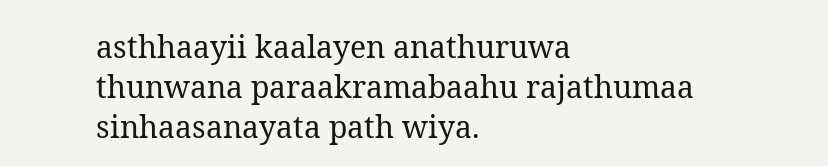asthhaayii kaalayen anathuruwa thunwana paraakramabaahu rajathumaa sinhaasanayata path wiya.